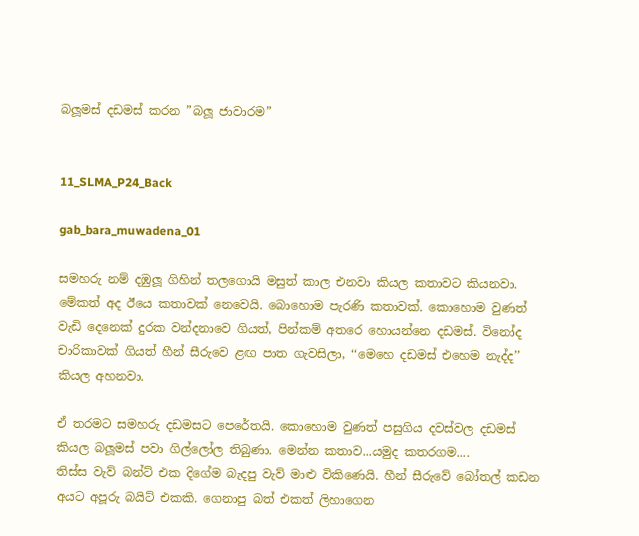බලූමස් දඩමස් කරන ”බලූ ජාවාරම”


11_SLMA_P24_Back

gab_bara_muwadena_01

සමහරු නම් දඹුලූ ගිහින් තලගොයි මසුත් කාල එනවා කියල කතාවට කියනවා. මේකත් අද ඊයෙ කතාවක් නෙවෙයි. බොහොම පැරණි කතාවක්. කොහොම වුණත් වැඩි දෙනෙක් දුරක වන්දනාවෙ ගියත්, පින්කම් අතරෙ හොයන්නෙ දඩමස්. විනෝද චාරිකාවක් ගියත් හීන් සීරුවෙ ළඟ පාත ගැවසිලා, ‘‘මෙහෙ දඩමස් එහෙම නැද්ද’’ කියල අහනවා.

ඒ තරමට සමහරු දඩමසට පෙරේතයි. කොහොම වුණත් පසුගිය දවස්වල දඩමස් කියල බලූමස් පවා ගිල්ලෝල තිබුණා. මෙන්න කතාව...යමුද කතරගම....
තිස්ස වැව් බන්ට් එක දිගේම බැදපු වැව් මාළු විකිණෙයි. හීන් සීරුවේ බෝතල් කඩන අයට අපූරු බයිට් එකකි. ගෙනාපු බත් එකත් ලිහාගෙන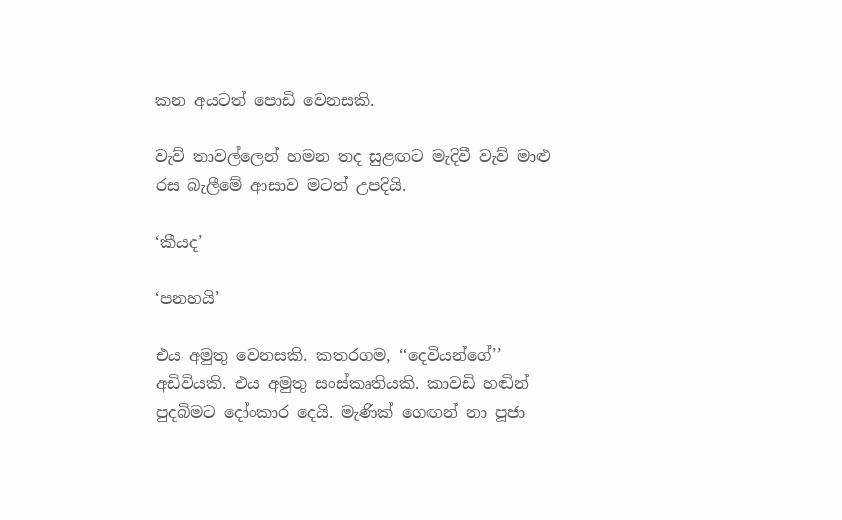කන අයටත් පොඩි වෙනසකි.

වැව් තාවල්ලෙන් හමන තද සුළඟට මැදිවී වැව් මාළු රස බැලීමේ ආසාව මටත් උපදියි.

‘කීයද’

‘පනහයි’

එය අමුතු වෙනසකි. කතරගම, ‘‘දෙවියන්ගේ’’ අඩිවියකි. එය අමුතු සංස්කෘතියකි. කාවඩි හඬින් පුදබිමට දෝංකාර දෙයි. මැණික් ගෙඟන් නා පූජා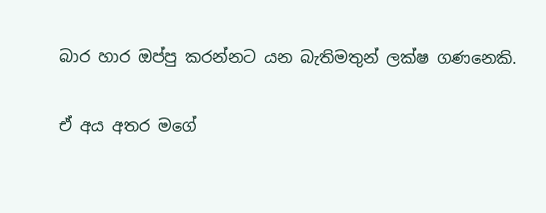බාර හාර ඔප්පු කරන්නට යන බැතිමතුන් ලක්ෂ ගණනෙකි.

ඒ අය අතර මගේ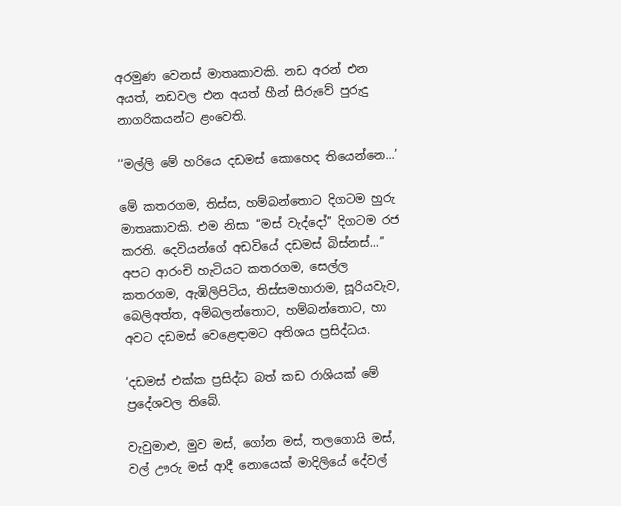අරමුණ වෙනස් මාතෘකාවකි. නඩ අරන් එන අයත්, නඩවල එන අයත් හීන් සීරුවේ පුරුදු නාගරිකයන්ට ළංවෙති.

‘‘මල්ලි මේ හරියෙ දඩමස් කොහෙද තියෙන්නෙ...’

මේ කතරගම, තිස්ස, හම්බන්තොට දිගටම හුරු මාතෘකාවකි. එම නිසා ‘‘මස් වැද්දෝ’’ දිගටම රජ කරති. දෙවියන්ගේ අඩවියේ දඩමස් බිස්නස්...’’
අපට ආරංචි හැටියට කතරගම, සෙල්ල කතරගම, ඇඹිලිපිටිය, තිස්සමහාරාම, සූරියවැව, බෙලිඅත්ත, අම්බලන්තොට, හම්බන්තොට, හා අවට දඩමස් වෙළෙඳාමට අතිශය ප්‍රසිද්ධය.

‘දඩමස් එක්ක ප්‍රසිද්ධ බත් කඩ රාශියක් මේ ප්‍රදේශවල තිබේ.

වැවුමාළු, මුව මස්, ගෝන මස්, තලගොයි මස්, වල් ඌරු මස් ආදී නොයෙක් මාදිලියේ දේවල්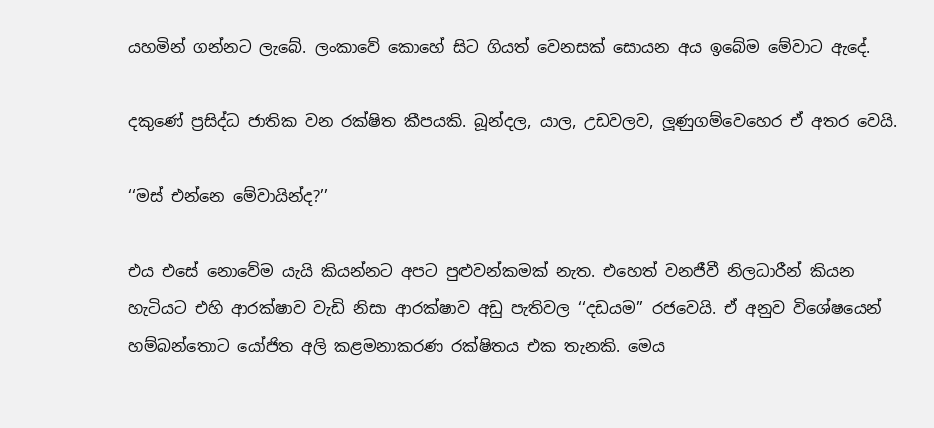යහමින් ගන්නට ලැබේ. ලංකාවේ කොහේ සිට ගියත් වෙනසක් සොයන අය ඉබේම මේවාට ඇදේ.

දකුණේ ප්‍රසිද්ධ ජාතික වන රක්ෂිත කීපයකි. බූන්දල, යාල, උඩවලව, ලූණුගම්වෙහෙර ඒ අතර වෙයි.

‘‘මස් එන්නෙ මේවායින්ද?’’

එය එසේ නොවේම යැයි කියන්නට අපට පුළුවන්කමක් නැත. එහෙත් වනජීවී නිලධාරීන් කියන හැටියට එහි ආරක්ෂාව වැඩි නිසා ආරක්ෂාව අඩු පැතිවල ‘‘දඩයම’’ රජවෙයි. ඒ අනුව විශේෂයෙන් හම්බන්තොට යෝජිත අලි කළමනාකරණ රක්ෂිතය එක තැනකි. මෙය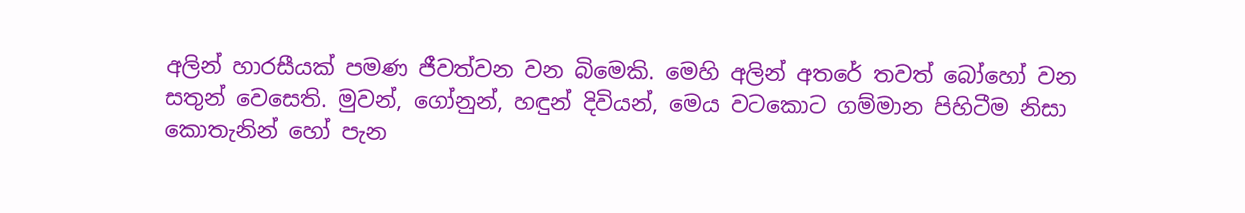අලින් හාරසීයක් පමණ ජීවත්වන වන බිමෙකි. මෙහි අලින් අතරේ තවත් බෝහෝ වන සතුන් වෙසෙති. මුවන්, ගෝනුන්, හඳුන් දිවියන්, මෙය වටකොට ගම්මාන පිහිටීම නිසා කොතැනින් හෝ පැන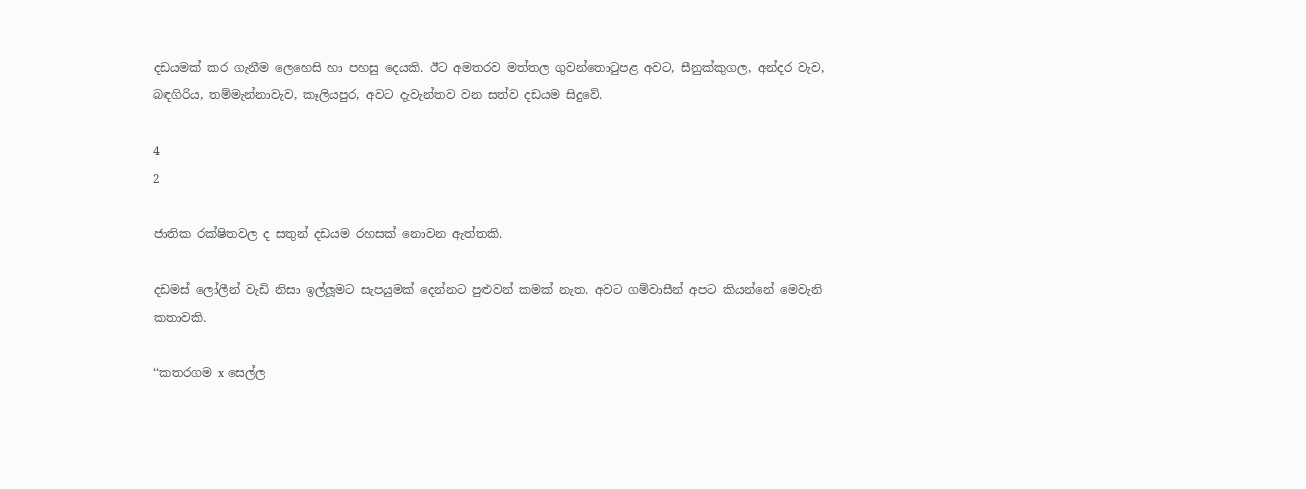දඩයමක් කර ගැනීම ලෙහෙසි හා පහසු දෙයකි. ඊට අමතරව මත්තල ගුවන්තොටුපළ අවට, සීනුක්කුගල, අන්දර වැව, බඳගිරිය, තම්මැන්නාවැව, කෑලියපුර, අවට දැවැන්තව වන සත්ව දඩයම සිදුවේ.

4
2

ජාතික රක්ෂිතවල ද සතුන් දඩයම රහසක් නොවන ඇත්තකි.

දඩමස් ලෝලීන් වැඩි නිසා ඉල්ලූමට සැපයුමක් දෙන්නට පුළුවන් කමක් නැත. අවට ගම්වාසීන් අපට කියන්නේ මෙවැනි කතාවකි.

‘‘කතරගම x සෙල්ල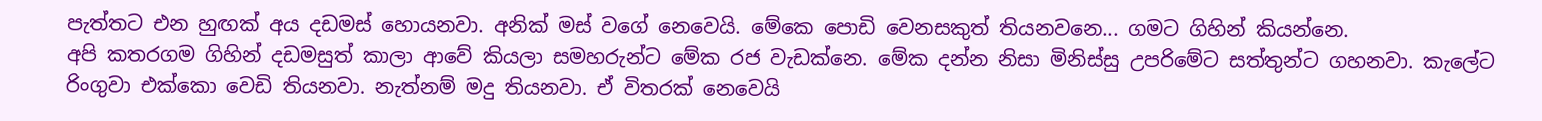පැත්තට එන හුඟක් අය දඩමස් හොයනවා. අනික් මස් වගේ නෙවෙයි. මේකෙ පොඩි වෙනසකුත් තියනවනෙ... ගමට ගිහින් කියන්නෙ.
අපි කතරගම ගිහින් දඩමසුත් කාලා ආවේ කියලා සමහරුන්ට මේක රජ වැඩක්නෙ. මේක දන්න නිසා මිනිස්සු උපරිමේට සත්තුන්ට ගහනවා. කැලේට රිංගුවා එක්කො වෙඩි තියනවා. නැත්නම් මදු තියනවා. ඒ විතරක් නෙවෙයි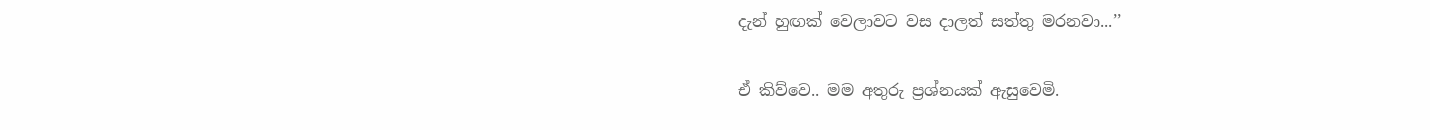දැන් හුඟක් වෙලාවට වස දාලත් සත්තු මරනවා...’’

ඒ කිව්වෙ.. මම අතුරු ප්‍රශ්නයක් ඇසුවෙමි.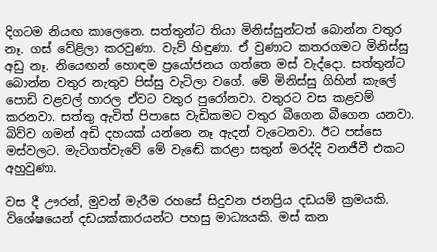දිගටම නියඟ කාලෙනෙ. සත්තුන්ට තියා මිනිස්සුන්ටත් බොන්න වතුර නෑ. ගස් වේළිලා කරවුණා. වැව් හිඳුණා. ඒ වුණාට කතරගමට මිනිස්සු අඩු නෑ. නියෙඟන් හොඳම ප්‍රයෝජනය ගත්තෙ මස් වැද්දො. සත්තුන්ට බොන්න වතුර නැතුව පිස්සු වැටිලා වගේ. මේ මිනිස්සු ගිහින් කැලේ පොඩි වළවල් හාරල ඒවට වතුර පුරෝනවා. වතුරට වස කළවම් කරනවා. සත්තු ඇවිත් පිපාසෙ වැඩිකමට වතුර බීගෙන බීගෙන යනවා. බිව්ව ගමන් අඩි දහයක් යන්නෙ නෑ ඇදන් වැටෙනවා. ඊට පස්සෙ මස්වලට. මැටිගත්වැවේ මේ වැඬේ කරළා සතුන් මරද්දි වනජීවී එකට අහුවුණා.

වස දී ඌරන්, මුවන් මැරීම රහසේ සිදුවන ජනප්‍රිය දඩයම් ක්‍රමයකි. විශේෂයෙන් දඩයක්කාරයන්ට පහසු මාධ්‍යයකි. මස් කන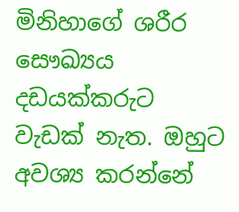මිනිහාගේ ශරීර සෞඛ්‍යය දඩයක්කරුට වැඩක් නැත. ඔහුට අවශ්‍ය කරන්නේ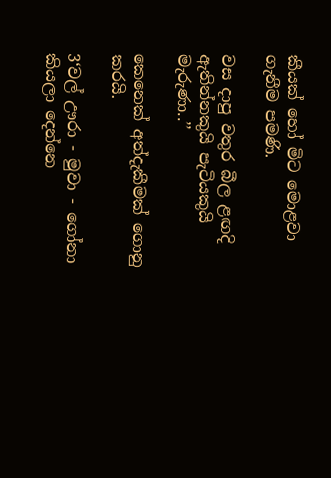කීයක් හෝ මිට මොළවා ගැනීම පමණි.

වස දාපු වතුර බීල ළඟදි ඇතින්නකුයි පැටියකුයි මැරුණා..’’

කෙනෙක් අත්දැකීමක් ගොනු කරයි.

3‘වල් ඌරා - මුවා - ගෝනා කියලා දෙන්නෙ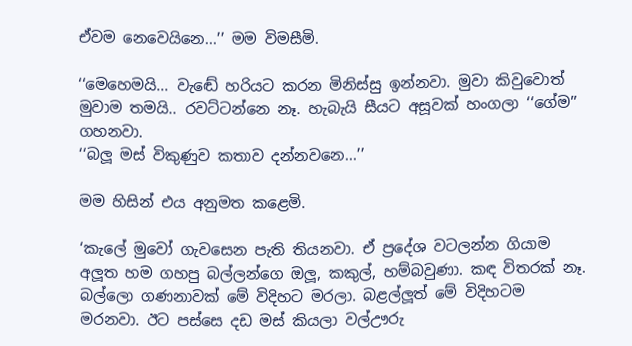ඒවම නෙවෙයිනෙ...’’ මම විමසීමි.

‘‘මෙහෙමයි... වැඬේ හරියට කරන මිනිස්සු ඉන්නවා. මුවා කිවුවොත් මුවාම තමයි.. රවට්ටන්නෙ නෑ. හැබැයි සීයට අසූවක් හංගලා ‘‘ගේම’’ ගහනවා.
‘‘බලූ මස් විකුණුව කතාව දන්නවනෙ...’’

මම හිසින් එය අනුමත කළෙමි.

‘කැලේ මුවෝ ගැවසෙන පැති තියනවා. ඒ ප්‍රදේශ වටලන්න ගියාම අලූත හම ගහපු බල්ලන්ගෙ ඔලූ, කකුල්, හම්බවුණා. කඳ විතරක් නෑ. බල්ලො ගණනාවක් මේ විදිහට මරලා. බළල්ලූත් මේ විදිහටම මරනවා. ඊට පස්සෙ දඩ මස් කියලා වල්ඌරු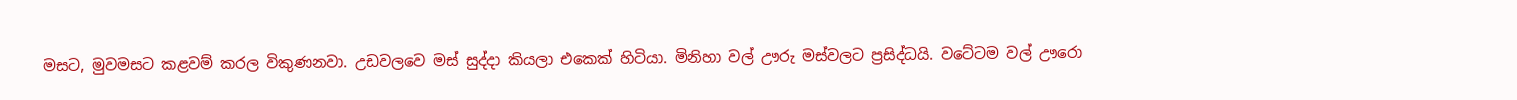මසට, මුවමසට කළවම් කරල විකුණනවා. උඩවලවෙ මස් සුද්දා කියලා එකෙක් හිටියා. මිනිහා වල් ඌරු මස්වලට ප්‍රසිද්ධයි. වටේටම වල් ඌරො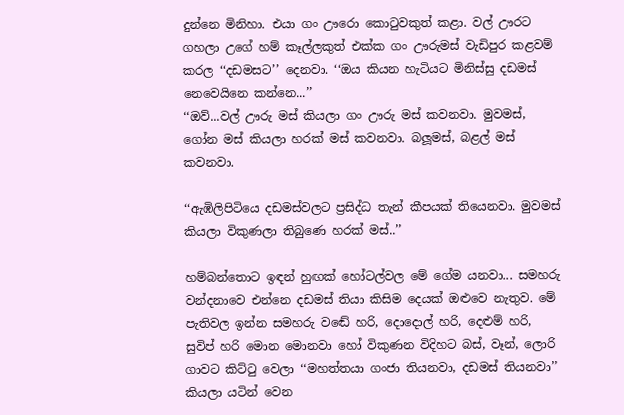දුන්නෙ මිනිහා. එයා ගං ඌරො කොටුවකුත් කළා. වල් ඌරට ගහලා උගේ හම් කෑල්ලකුත් එක්ක ගං ඌරුමස් වැඩිපුර කළවම් කරල ‘‘දඩමසට’’ දෙනවා. ‘‘ඔය කියන හැටියට මිනිස්සු දඩමස් නෙවෙයිනෙ කන්නෙ...’’
‘‘ඔව්...වල් ඌරු මස් කියලා ගං ඌරු මස් කවනවා. මුවමස්, ගෝන මස් කියලා හරක් මස් කවනවා. බලූමස්, බළල් මස් කවනවා.

‘‘ඇඹිලිපිටියෙ දඩමස්වලට ප්‍රසිද්ධ තැන් කීපයක් තියෙනවා. මුවමස් කියලා විකුණලා තිබුණෙ හරක් මස්..’’

හම්බන්තොට ඉඳන් හුඟක් හෝටල්වල මේ ගේම යනවා... සමහරු වන්දනාවෙ එන්නෙ දඩමස් තියා කිසිම දෙයක් ඔළුවෙ නැතුව. මේ පැතිවල ඉන්න සමහරු වඬේ හරි, දොදොල් හරි, දෙළුම් හරි, සුවිප් හරි මොන මොනවා හෝ විකුණන විදිහට බස්, වෑන්, ලොරි ගාවට කිට්ටු වෙලා ‘‘මහත්තයා ගංජා තියනවා, දඩමස් තියනවා’’ කියලා යටින් වෙන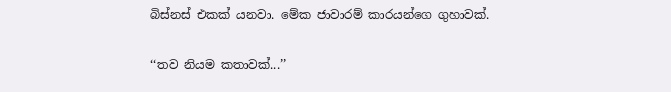බිස්නස් එකක් යනවා. මේක ජාවාරම් කාරයන්ගෙ ගුහාවක්.

‘‘තව නියම කතාවක්...’’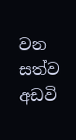වන සත්ව අඩවි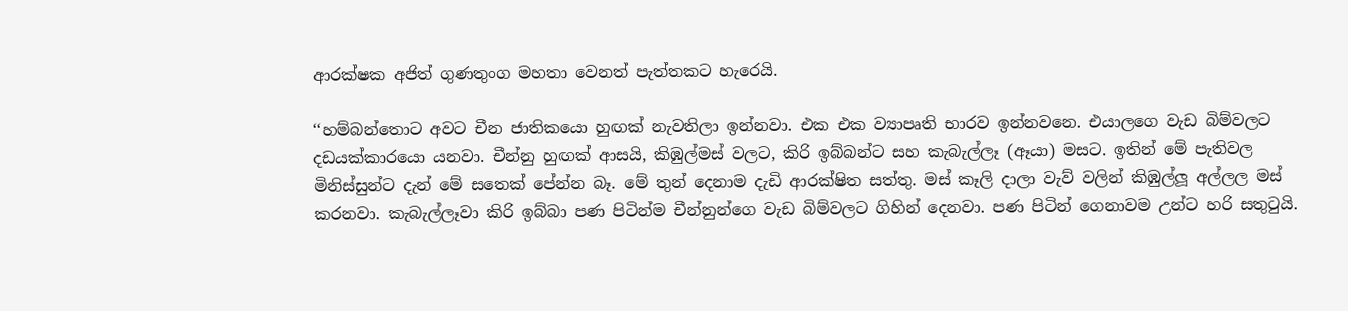ආරක්ෂක අජිත් ගුණතුංග මහතා වෙනත් පැත්තකට හැරෙයි.

‘‘හම්බන්තොට අවට චීන ජාතිකයො හුඟක් නැවතිලා ඉන්නවා. එක එක ව්‍යාපෘති භාරව ඉන්නවනෙ. එයාලගෙ වැඩ බිම්වලට දඩයක්කාරයො යනවා. චීන්නු හුඟක් ආසයි, කිඹුල්මස් වලට, කිරි ඉබ්බන්ට සහ කැබැල්ලෑ (ඈයා) මසට. ඉතින් මේ පැතිවල මිනිස්සුන්ට දැන් මේ සතෙක් පේන්න බෑ. මේ තුන් දෙනාම දැඩි ආරක්ෂිත සත්තු. මස් කෑලි දාලා වැව් වලින් කිඹුල්ලූ අල්ලල මස් කරනවා. කැබැල්ලෑවා කිරි ඉබ්බා පණ පිටින්ම චීන්නුන්ගෙ වැඩ බිම්වලට ගිහින් දෙනවා. පණ පිටින් ගෙනාවම උන්ට හරි සතුටුයි.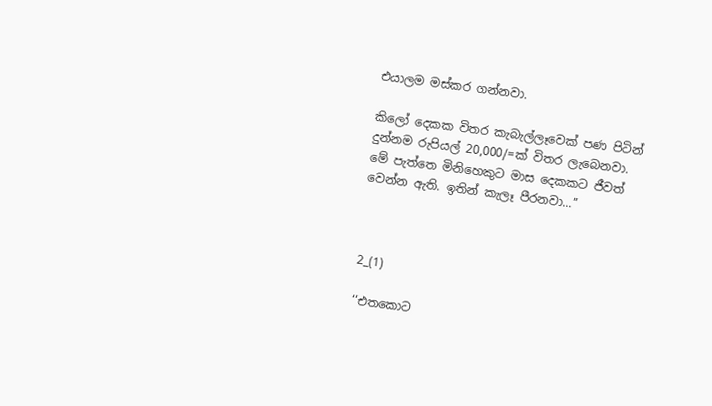එයාලම මස්කර ගන්නවා.

කිලෝ දෙකක විතර කැබැල්ලෑවෙක් පණ පිටින් දුන්නම රුපියල් 20,000/=ක් විතර ලැබෙනවා. මේ පැත්තෙ මිනිහෙකුට මාස දෙකකට ජීවත් වෙන්න ඇති. ඉතින් කැලෑ පීරනවා...’’



2_(1)

‘‘එතකොට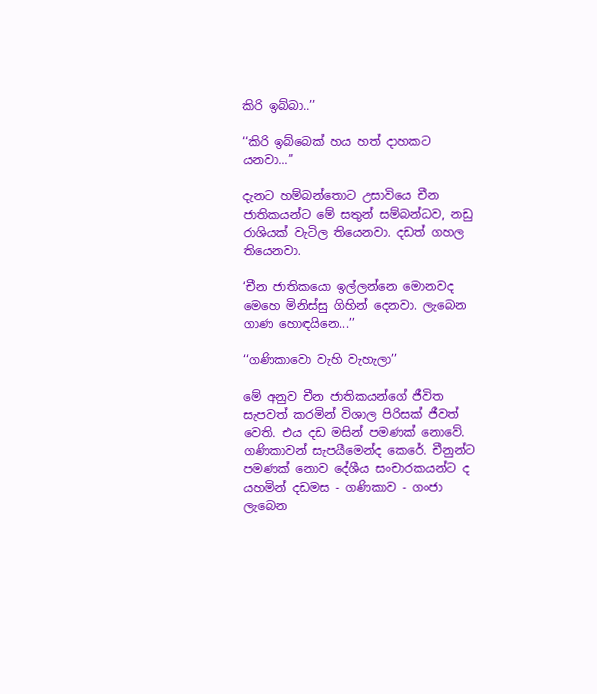කිරි ඉබ්බා..’’

‘‘කිරි ඉබ්බෙක් හය හත් දාහකට යනවා...’’

දැනට හම්බන්තොට උසාවියෙ චීන ජාතිකයන්ට මේ සතුන් සම්බන්ධව, නඩු රාශියක් වැටිල තියෙනවා. දඩත් ගහල තියෙනවා.

‘චීන ජාතිකයො ඉල්ලන්නෙ මොනවද මෙහෙ මිනිස්සු ගිහින් දෙනවා. ලැබෙන ගාණ හොඳයිනෙ...’’

‘‘ගණිකාවො වැහි වැහැලා’’

මේ අනුව චීන ජාතිකයන්ගේ ජීවිත සැපවත් කරමින් විශාල පිරිසක් ජීවත් වෙති. එය දඩ මසින් පමණක් නොවේ. ගණිකාවන් සැපයීමෙන්ද කෙරේ. චීනුන්ට පමණක් නොව දේශීය සංචාරකයන්ට ද යහමින් දඩමස - ගණිකාව - ගංජා ලැබෙන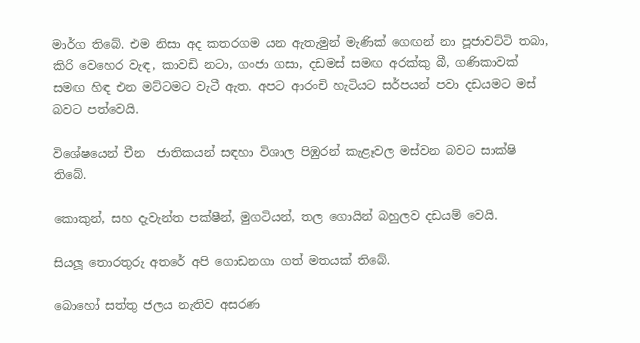මාර්ග තිබේ. එම නිසා අද කතරගම යන ඇතැමුන් මැණික් ගෙඟන් නා පූජාවට්ටි තබා, කිරි වෙහෙර වැඳ, කාවඩි නටා, ගංජා ගසා, දඩමස් සමඟ අරක්කු බී, ගණිකාවක් සමඟ හිඳ එන මට්ටමට වැටී ඇත. අපට ආරංචි හැටියට සර්පයන් පවා දඩයමට මස් බවට පත්වෙයි.

විශේෂයෙන් චීන  ජාතිකයන් සඳහා විශාල පිඹුරන් කැළෑවල මස්වන බවට සාක්ෂි තිබේ.

කොකුන්, සහ දැවැන්ත පක්ෂීන්, මුගටියන්, තල ගොයින් බහුලව දඩයම් වෙයි.

සියලූ තොරතුරු අතරේ අපි ගොඩනගා ගත් මතයක් තිබේ.

බොහෝ සත්තු ජලය නැතිව අසරණ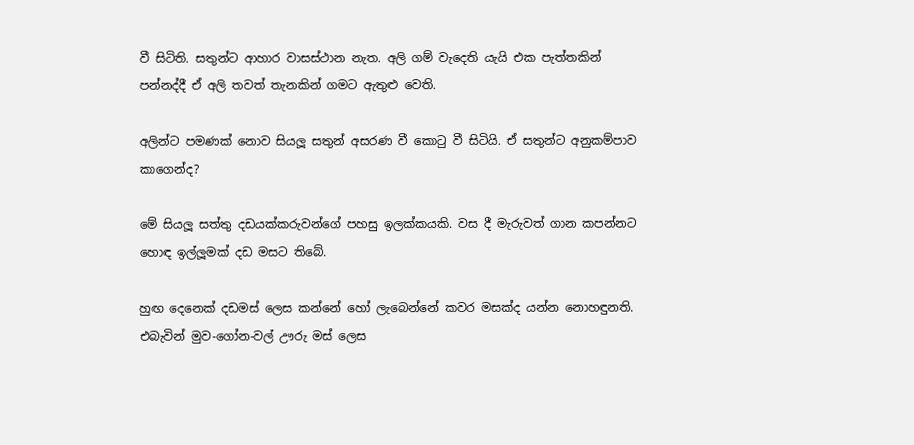වී සිටිති. සතුන්ට ආහාර වාසස්ථාන නැත. අලි ගම් වැදෙති යැයි එක පැත්තකින් පන්නද්දී ඒ අලි තවත් තැනකින් ගමට ඇතුළු වෙති.

අලින්ට පමණක් නොව සියලූ සතුන් අසරණ වී කොටු වී සිටියි. ඒ සතුන්ට අනුකම්පාව කාගෙන්ද?

මේ සියලූ සත්තු දඩයක්කරුවන්ගේ පහසු ඉලක්කයකි. වස දී මැරුවත් ගාන කපන්නට හොඳ ඉල්ලූමක් දඩ මසට තිබේ.

හුඟ දෙනෙක් දඩමස් ලෙස කන්නේ හෝ ලැබෙන්නේ කවර මසක්ද යන්න නොහඳුනති. එබැවින් මුව-ගෝන-වල් ඌරු මස් ලෙස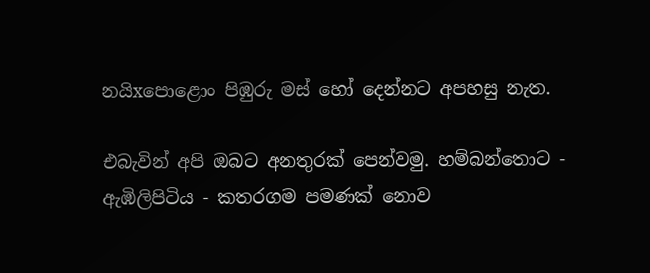නයිxපොළොං පිඹුරු මස් හෝ දෙන්නට අපහසු නැත.

එබැවින් අපි ඔබට අනතුරක් පෙන්වමු. හම්බන්තොට - ඇඹිලිපිටිය - කතරගම පමණක් නොව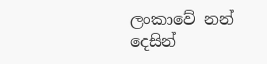ලංකාවේ නන් දෙසින්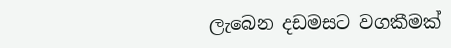ලැබෙන දඩමසට වගකීමක්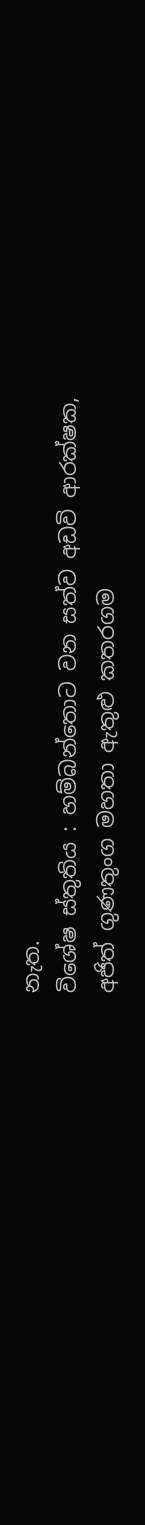නැත.
විශේෂ ස්තුතිය : හම්බන්තොට වන සත්ව අඩවි ආරක්ෂක, අජිත් ගුණතුංග මහතා ඇතුළු කතරගම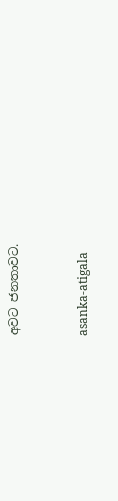අවට ජනතාවට.



asanka-atigala